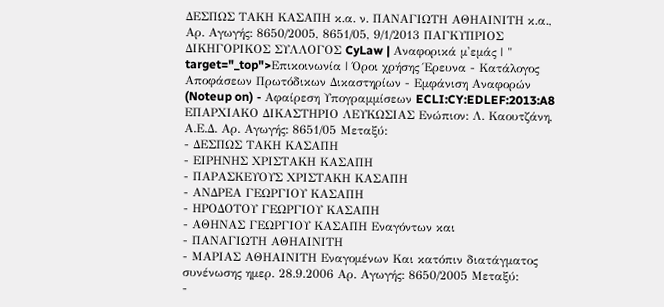ΔΕΣΠΩΣ ΤΑΚΗ ΚΑΣΑΠΗ κ.α. ν. ΠΑΝΑΓΙΩΤΗ ΑΘΗΑΙΝΙΤΗ κ.α., Αρ. Αγωγής: 8650/2005, 8651/05, 9/1/2013 ΠΑΓΚΥΠΡΙΟΣ ΔΙΚΗΓΟΡΙΚΟΣ ΣΥΛΛΟΓΟΣ CyLaw | Αναφορικά μ'εμάς | " target="_top">Επικοινωνία | Όροι χρήσης Έρευνα - Κατάλογος Αποφάσεων Πρωτόδικων Δικαστηρίων - Εμφάνιση Αναφορών (Noteup on) - Αφαίρεση Υπογραμμίσεων ECLI:CY:EDLEF:2013:A8 ΕΠΑΡΧΙΑΚΟ ΔΙΚΑΣΤΗΡΙΟ ΛΕΥΚΩΣΙΑΣ Ενώπιον: Λ. Καουτζάνη, Α.Ε.Δ. Αρ. Αγωγής: 8651/05 Μεταξύ:
- ΔΕΣΠΩΣ ΤΑΚΗ ΚΑΣΑΠΗ
- ΕΙΡΗΝΗΣ ΧΡΙΣΤΑΚΗ ΚΑΣΑΠΗ
- ΠΑΡΑΣΚΕΥΟΥΣ ΧΡΙΣΤΑΚΗ ΚΑΣΑΠΗ
- ΑΝΔΡΕΑ ΓΕΩΡΓΙΟΥ ΚΑΣΑΠΗ
- ΗΡΟΔΟΤΟΥ ΓΕΩΡΓΙΟΥ ΚΑΣΑΠΗ
- ΑΘΗΝΑΣ ΓΕΩΡΓΙΟΥ ΚΑΣΑΠΗ Εναγόντων και
- ΠΑΝΑΓΙΩΤΗ ΑΘΗΑΙΝΙΤΗ
- ΜΑΡΙΑΣ ΑΘΗΑΙΝΙΤΗ Εναγομένων Και κατόπιν διατάγματος συνένωσης ημερ. 28.9.2006 Αρ. Αγωγής: 8650/2005 Μεταξύ:
-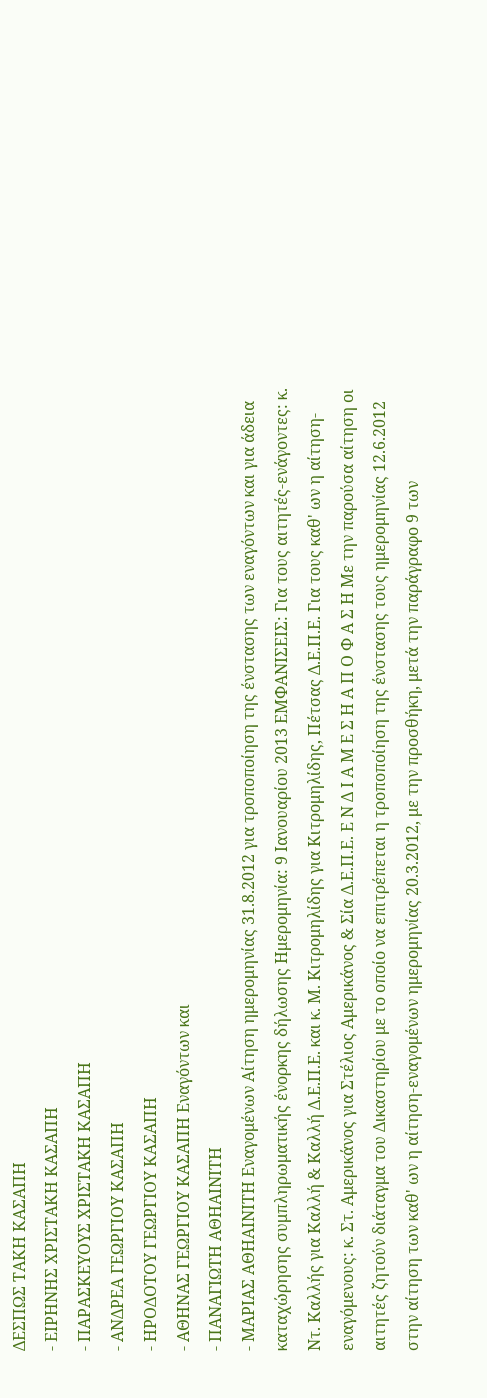ΔΕΣΠΩΣ ΤΑΚΗ ΚΑΣΑΠΗ
- ΕΙΡΗΝΗΣ ΧΡΙΣΤΑΚΗ ΚΑΣΑΠΗ
- ΠΑΡΑΣΚΕΥΟΥΣ ΧΡΙΣΤΑΚΗ ΚΑΣΑΠΗ
- ΑΝΔΡΕΑ ΓΕΩΡΓΙΟΥ ΚΑΣΑΠΗ
- ΗΡΟΔΟΤΟΥ ΓΕΩΡΓΙΟΥ ΚΑΣΑΠΗ
- ΑΘΗΝΑΣ ΓΕΩΡΓΙΟΥ ΚΑΣΑΠΗ Εναγόντων και
- ΠΑΝΑΓΙΩΤΗ ΑΘΗΑΙΝΙΤΗ
- ΜΑΡΙΑΣ ΑΘΗΑΙΝΙΤΗ Εναγομένων Αίτηση ημερομηνίας 31.8.2012 για τροποποίηση της ένστασης των εναγόντων και για άδεια καταχώρησης συμπληρωματικής ένορκης δήλωσης Ημερομηνία: 9 Ιανουαρίου 2013 ΕΜΦΑΝΙΣΕΙΣ: Για τους αιτητές-ενάγοντες: κ. Nτ. Καλλής για Καλλή & Καλλή Δ.Ε.Π.Ε. και κ. Μ. Κιτρομηλίδης για Κιτρομηλίδης, Πέτσας Δ.Ε.Π.Ε. Για τους καθ' ων η αίτηση-εναγόμενους: κ. Στ. Αμερικάνος για Στέλιος Αμερικάνος & Σία Δ.Ε.Π.Ε. Ε Ν Δ Ι Α Μ Ε Σ Η Α Π Ο Φ Α Σ Η Με την παρούσα αίτηση οι αιτητές ζητούν διάταγμα του Δικαστηρίου με το οποίο να επιτρέπεται η τροποποίηση της ένστασης τους ημερομηνίας 12.6.2012 στην αίτηση των καθ' ων η αίτηση-εναγομένων ημερομηνίας 20.3.2012, με την προσθήκη, μετά την παράγραφο 9 των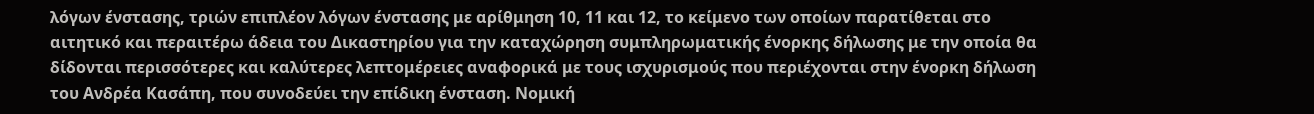λόγων ένστασης, τριών επιπλέον λόγων ένστασης με αρίθμηση 10, 11 και 12, το κείμενο των οποίων παρατίθεται στο αιτητικό και περαιτέρω άδεια του Δικαστηρίου για την καταχώρηση συμπληρωματικής ένορκης δήλωσης με την οποία θα δίδονται περισσότερες και καλύτερες λεπτομέρειες αναφορικά με τους ισχυρισμούς που περιέχονται στην ένορκη δήλωση του Ανδρέα Κασάπη, που συνοδεύει την επίδικη ένσταση. Νομική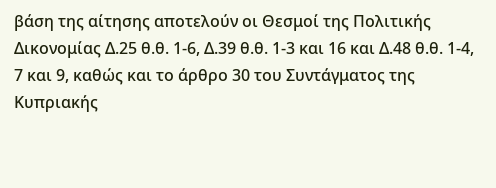βάση της αίτησης αποτελούν οι Θεσμοί της Πολιτικής Δικονομίας Δ.25 θ.θ. 1-6, Δ.39 θ.θ. 1-3 και 16 και Δ.48 θ.θ. 1-4, 7 και 9, καθώς και το άρθρο 30 του Συντάγματος της Κυπριακής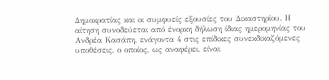Δημοκρατίας και οι συμφυείς εξουσίες του Δικαστηρίου. Η αίτηση συνοδεύεται από ένορκη δήλωση ίδιας ημερομηνίας του Ανδρέα Κασάπη, ενάγοντα 4 στις επίδικες συνεκδικαζόμενες υποθέσεις, ο οποίος, ως αναφέρει, είναι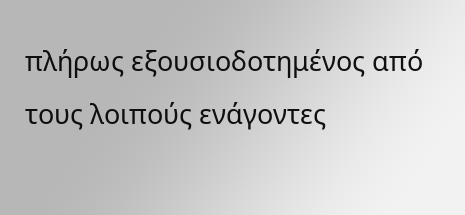πλήρως εξουσιοδοτημένος από τους λοιπούς ενάγοντες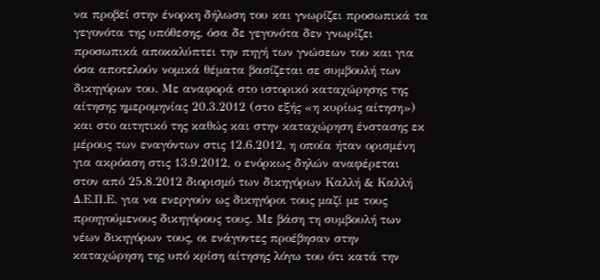να προβεί στην ένορκη δήλωση του και γνωρίζει προσωπικά τα γεγονότα της υπόθεσης, όσα δε γεγονότα δεν γνωρίζει προσωπικά αποκαλύπτει την πηγή των γνώσεων του και για όσα αποτελούν νομικά θέματα βασίζεται σε συμβουλή των δικηγόρων του. Με αναφορά στο ιστορικό καταχώρησης της αίτησης ημερομηνίας 20.3.2012 (στο εξής «η κυρίως αίτηση») και στο αιτητικό της καθώς και στην καταχώρηση ένστασης εκ μέρους των εναγόντων στις 12.6.2012, η οποία ήταν ορισμένη για ακρόαση στις 13.9.2012, ο ενόρκως δηλών αναφέρεται στον από 25.8.2012 διορισμό των δικηγόρων Καλλή & Καλλή Δ.Ε.Π.Ε. για να ενεργούν ως δικηγόροι τους μαζί με τους προηγούμενους δικηγόρους τους. Με βάση τη συμβουλή των νέων δικηγόρων τους, οι ενάγοντες προέβησαν στην καταχώρηση της υπό κρίση αίτησης λόγω του ότι κατά την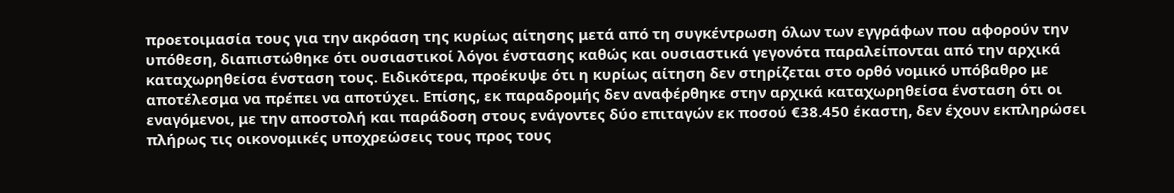προετοιμασία τους για την ακρόαση της κυρίως αίτησης μετά από τη συγκέντρωση όλων των εγγράφων που αφορούν την υπόθεση, διαπιστώθηκε ότι ουσιαστικοί λόγοι ένστασης καθώς και ουσιαστικά γεγονότα παραλείπονται από την αρχικά καταχωρηθείσα ένσταση τους. Ειδικότερα, προέκυψε ότι η κυρίως αίτηση δεν στηρίζεται στο ορθό νομικό υπόβαθρο με αποτέλεσμα να πρέπει να αποτύχει. Επίσης, εκ παραδρομής δεν αναφέρθηκε στην αρχικά καταχωρηθείσα ένσταση ότι οι εναγόμενοι, με την αποστολή και παράδοση στους ενάγοντες δύο επιταγών εκ ποσού €38.450 έκαστη, δεν έχουν εκπληρώσει πλήρως τις οικονομικές υποχρεώσεις τους προς τους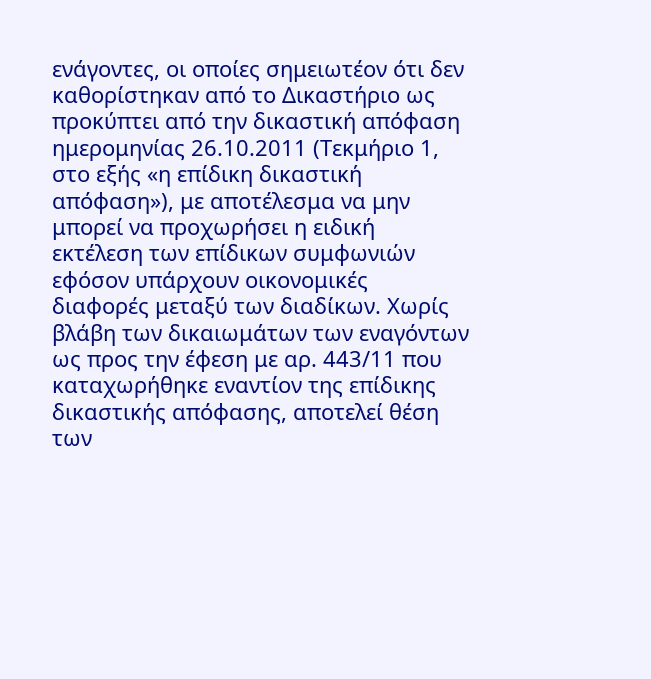ενάγοντες, οι οποίες σημειωτέον ότι δεν καθορίστηκαν από το Δικαστήριο ως προκύπτει από την δικαστική απόφαση ημερομηνίας 26.10.2011 (Τεκμήριο 1, στο εξής «η επίδικη δικαστική απόφαση»), με αποτέλεσμα να μην μπορεί να προχωρήσει η ειδική εκτέλεση των επίδικων συμφωνιών εφόσον υπάρχουν οικονομικές διαφορές μεταξύ των διαδίκων. Χωρίς βλάβη των δικαιωμάτων των εναγόντων ως προς την έφεση με αρ. 443/11 που καταχωρήθηκε εναντίον της επίδικης δικαστικής απόφασης, αποτελεί θέση των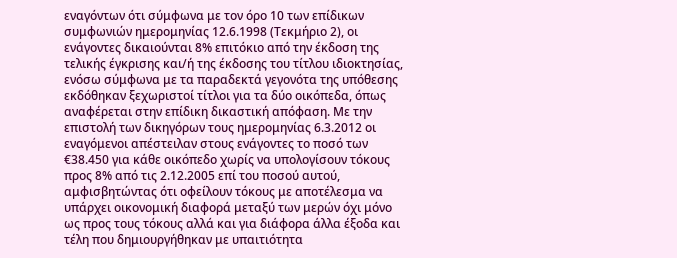εναγόντων ότι σύμφωνα με τον όρο 10 των επίδικων συμφωνιών ημερομηνίας 12.6.1998 (Τεκμήριο 2), οι ενάγοντες δικαιούνται 8% επιτόκιο από την έκδοση της τελικής έγκρισης και/ή της έκδοσης του τίτλου ιδιοκτησίας, ενόσω σύμφωνα με τα παραδεκτά γεγονότα της υπόθεσης εκδόθηκαν ξεχωριστοί τίτλοι για τα δύο οικόπεδα, όπως αναφέρεται στην επίδικη δικαστική απόφαση. Με την επιστολή των δικηγόρων τους ημερομηνίας 6.3.2012 οι εναγόμενοι απέστειλαν στους ενάγοντες το ποσό των €38.450 για κάθε οικόπεδο χωρίς να υπολογίσουν τόκους προς 8% από τις 2.12.2005 επί του ποσού αυτού, αμφισβητώντας ότι οφείλουν τόκους με αποτέλεσμα να υπάρχει οικονομική διαφορά μεταξύ των μερών όχι μόνο ως προς τους τόκους αλλά και για διάφορα άλλα έξοδα και τέλη που δημιουργήθηκαν με υπαιτιότητα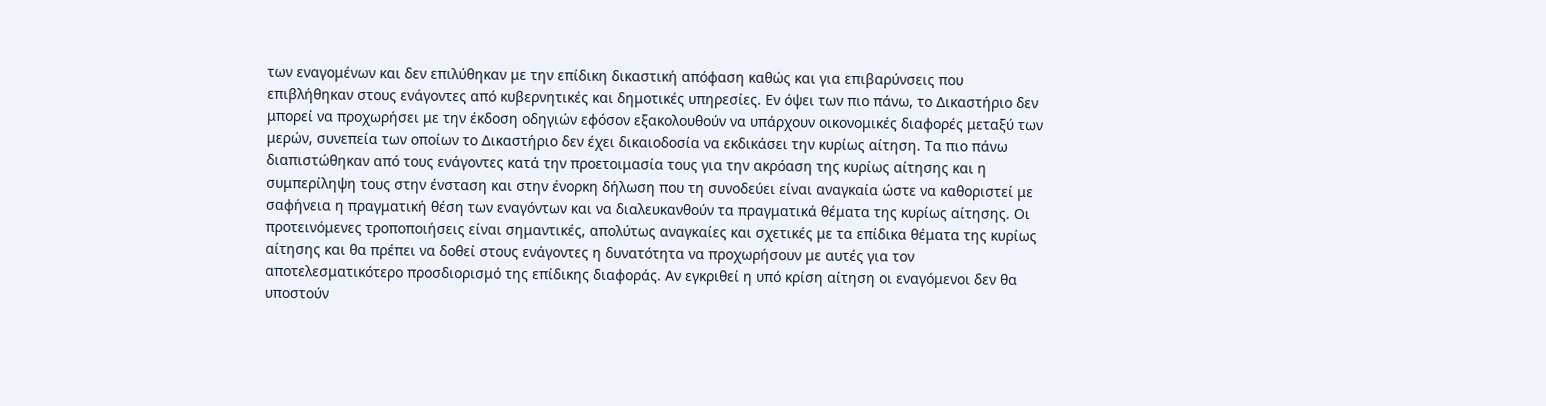των εναγομένων και δεν επιλύθηκαν με την επίδικη δικαστική απόφαση καθώς και για επιβαρύνσεις που επιβλήθηκαν στους ενάγοντες από κυβερνητικές και δημοτικές υπηρεσίες. Εν όψει των πιο πάνω, το Δικαστήριο δεν μπορεί να προχωρήσει με την έκδοση οδηγιών εφόσον εξακολουθούν να υπάρχουν οικονομικές διαφορές μεταξύ των μερών, συνεπεία των οποίων το Δικαστήριο δεν έχει δικαιοδοσία να εκδικάσει την κυρίως αίτηση. Τα πιο πάνω διαπιστώθηκαν από τους ενάγοντες κατά την προετοιμασία τους για την ακρόαση της κυρίως αίτησης και η συμπερίληψη τους στην ένσταση και στην ένορκη δήλωση που τη συνοδεύει είναι αναγκαία ώστε να καθοριστεί με σαφήνεια η πραγματική θέση των εναγόντων και να διαλευκανθούν τα πραγματικά θέματα της κυρίως αίτησης. Οι προτεινόμενες τροποποιήσεις είναι σημαντικές, απολύτως αναγκαίες και σχετικές με τα επίδικα θέματα της κυρίως αίτησης και θα πρέπει να δοθεί στους ενάγοντες η δυνατότητα να προχωρήσουν με αυτές για τον αποτελεσματικότερο προσδιορισμό της επίδικης διαφοράς. Αν εγκριθεί η υπό κρίση αίτηση οι εναγόμενοι δεν θα υποστούν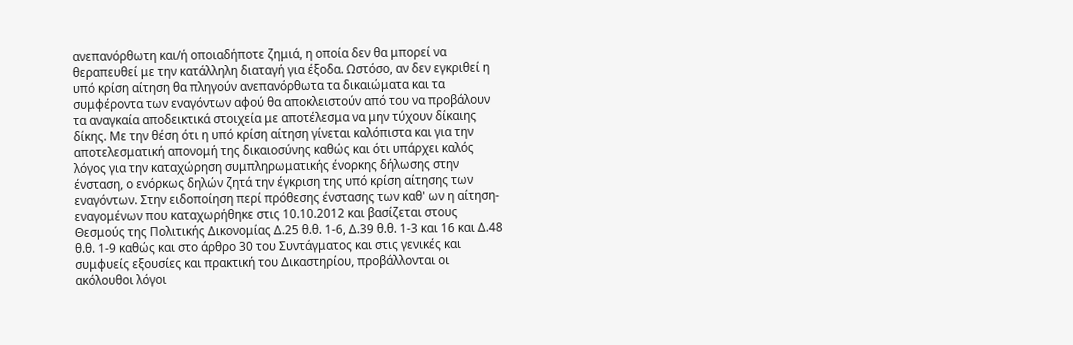ανεπανόρθωτη και/ή οποιαδήποτε ζημιά, η οποία δεν θα μπορεί να θεραπευθεί με την κατάλληλη διαταγή για έξοδα. Ωστόσο, αν δεν εγκριθεί η υπό κρίση αίτηση θα πληγούν ανεπανόρθωτα τα δικαιώματα και τα συμφέροντα των εναγόντων αφού θα αποκλειστούν από του να προβάλουν τα αναγκαία αποδεικτικά στοιχεία με αποτέλεσμα να μην τύχουν δίκαιης δίκης. Με την θέση ότι η υπό κρίση αίτηση γίνεται καλόπιστα και για την αποτελεσματική απονομή της δικαιοσύνης καθώς και ότι υπάρχει καλός λόγος για την καταχώρηση συμπληρωματικής ένορκης δήλωσης στην ένσταση, ο ενόρκως δηλών ζητά την έγκριση της υπό κρίση αίτησης των εναγόντων. Στην ειδοποίηση περί πρόθεσης ένστασης των καθ' ων η αίτηση-εναγομένων που καταχωρήθηκε στις 10.10.2012 και βασίζεται στους Θεσμούς της Πολιτικής Δικονομίας Δ.25 θ.θ. 1-6, Δ.39 θ.θ. 1-3 και 16 και Δ.48 θ.θ. 1-9 καθώς και στο άρθρο 30 του Συντάγματος και στις γενικές και συμφυείς εξουσίες και πρακτική του Δικαστηρίου, προβάλλονται οι ακόλουθοι λόγοι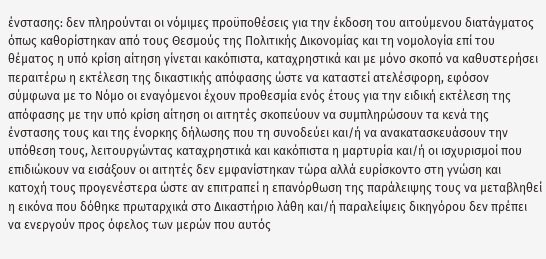ένστασης: δεν πληρούνται οι νόμιμες προϋποθέσεις για την έκδοση του αιτούμενου διατάγματος όπως καθορίστηκαν από τους Θεσμούς της Πολιτικής Δικονομίας και τη νομολογία επί του θέματος η υπό κρίση αίτηση γίνεται κακόπιστα, καταχρηστικά και με μόνο σκοπό να καθυστερήσει περαιτέρω η εκτέλεση της δικαστικής απόφασης ώστε να καταστεί ατελέσφορη, εφόσον σύμφωνα με το Νόμο οι εναγόμενοι έχουν προθεσμία ενός έτους για την ειδική εκτέλεση της απόφασης με την υπό κρίση αίτηση οι αιτητές σκοπεύουν να συμπληρώσουν τα κενά της ένστασης τους και της ένορκης δήλωσης που τη συνοδεύει και/ή να ανακατασκευάσουν την υπόθεση τους, λειτουργώντας καταχρηστικά και κακόπιστα η μαρτυρία και/ή οι ισχυρισμοί που επιδιώκουν να εισάξουν οι αιτητές δεν εμφανίστηκαν τώρα αλλά ευρίσκοντο στη γνώση και κατοχή τους προγενέστερα ώστε αν επιτραπεί η επανόρθωση της παράλειψης τους να μεταβληθεί η εικόνα που δόθηκε πρωταρχικά στο Δικαστήριο λάθη και/ή παραλείψεις δικηγόρου δεν πρέπει να ενεργούν προς όφελος των μερών που αυτός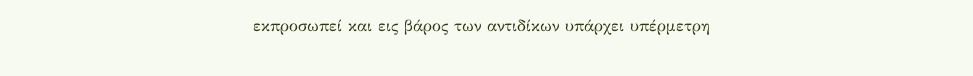εκπροσωπεί και εις βάρος των αντιδίκων υπάρχει υπέρμετρη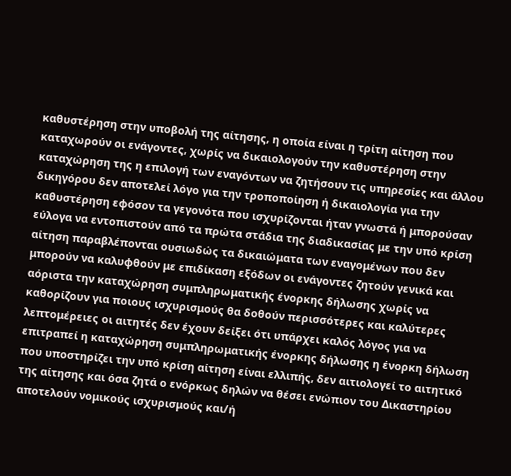καθυστέρηση στην υποβολή της αίτησης, η οποία είναι η τρίτη αίτηση που καταχωρούν οι ενάγοντες, χωρίς να δικαιολογούν την καθυστέρηση στην καταχώρηση της η επιλογή των εναγόντων να ζητήσουν τις υπηρεσίες και άλλου δικηγόρου δεν αποτελεί λόγο για την τροποποίηση ή δικαιολογία για την καθυστέρηση εφόσον τα γεγονότα που ισχυρίζονται ήταν γνωστά ή μπορούσαν εύλογα να εντοπιστούν από τα πρώτα στάδια της διαδικασίας με την υπό κρίση αίτηση παραβλέπονται ουσιωδώς τα δικαιώματα των εναγομένων που δεν μπορούν να καλυφθούν με επιδίκαση εξόδων οι ενάγοντες ζητούν γενικά και αόριστα την καταχώρηση συμπληρωματικής ένορκης δήλωσης χωρίς να καθορίζουν για ποιους ισχυρισμούς θα δοθούν περισσότερες και καλύτερες λεπτομέρειες οι αιτητές δεν έχουν δείξει ότι υπάρχει καλός λόγος για να επιτραπεί η καταχώρηση συμπληρωματικής ένορκης δήλωσης η ένορκη δήλωση που υποστηρίζει την υπό κρίση αίτηση είναι ελλιπής, δεν αιτιολογεί το αιτητικό της αίτησης και όσα ζητά ο ενόρκως δηλών να θέσει ενώπιον του Δικαστηρίου αποτελούν νομικούς ισχυρισμούς και/ή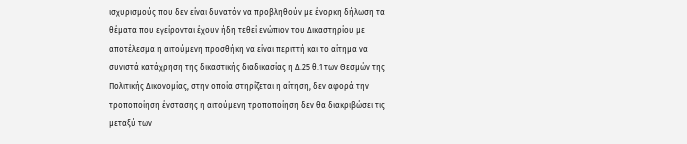ισχυρισμούς που δεν είναι δυνατόν να προβληθούν με ένορκη δήλωση τα θέματα που εγείρονται έχουν ήδη τεθεί ενώπιον του Δικαστηρίου με αποτέλεσμα η αιτούμενη προσθήκη να είναι περιττή και το αίτημα να συνιστά κατάχρηση της δικαστικής διαδικασίας η Δ.25 θ.1 των Θεσμών της Πολιτικής Δικονομίας, στην οποία στηρίζεται η αίτηση, δεν αφορά την τροποποίηση ένστασης η αιτούμενη τροποποίηση δεν θα διακριβώσει τις μεταξύ των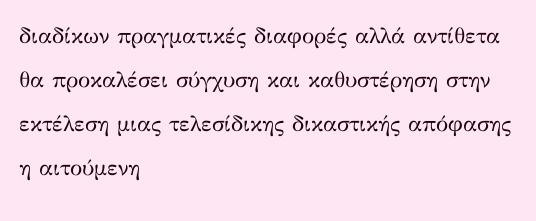διαδίκων πραγματικές διαφορές αλλά αντίθετα θα προκαλέσει σύγχυση και καθυστέρηση στην εκτέλεση μιας τελεσίδικης δικαστικής απόφασης η αιτούμενη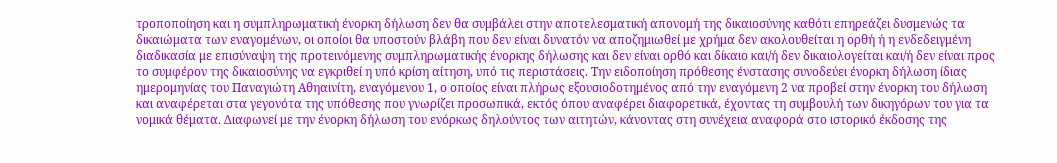τροποποίηση και η συμπληρωματική ένορκη δήλωση δεν θα συμβάλει στην αποτελεσματική απονομή της δικαιοσύνης καθότι επηρεάζει δυσμενώς τα δικαιώματα των εναγομένων, οι οποίοι θα υποστούν βλάβη που δεν είναι δυνατόν να αποζημιωθεί με χρήμα δεν ακολουθείται η ορθή ή η ενδεδειγμένη διαδικασία με επισύναψη της προτεινόμενης συμπληρωματικής ένορκης δήλωσης και δεν είναι ορθό και δίκαιο και/ή δεν δικαιολογείται και/ή δεν είναι προς το συμφέρον της δικαιοσύνης να εγκριθεί η υπό κρίση αίτηση, υπό τις περιστάσεις. Την ειδοποίηση πρόθεσης ένστασης συνοδεύει ένορκη δήλωση ίδιας ημερομηνίας του Παναγιώτη Αθηαινίτη, εναγόμενου 1, ο οποίος είναι πλήρως εξουσιοδοτημένος από την εναγόμενη 2 να προβεί στην ένορκη του δήλωση και αναφέρεται στα γεγονότα της υπόθεσης που γνωρίζει προσωπικά, εκτός όπου αναφέρει διαφορετικά, έχοντας τη συμβουλή των δικηγόρων του για τα νομικά θέματα. Διαφωνεί με την ένορκη δήλωση του ενόρκως δηλούντος των αιτητών, κάνοντας στη συνέχεια αναφορά στο ιστορικό έκδοσης της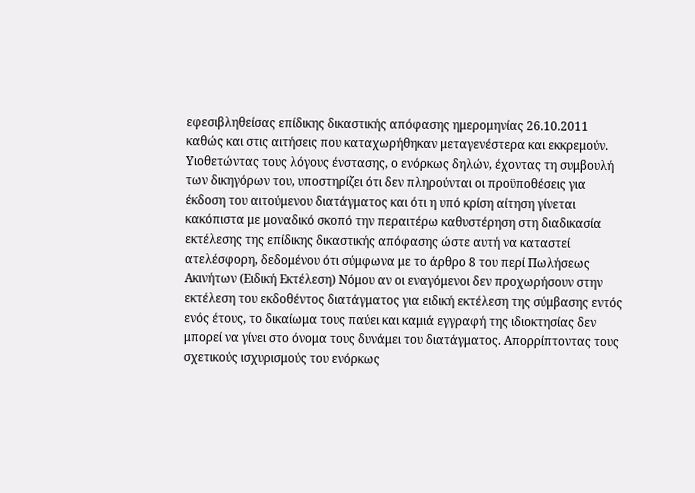εφεσιβληθείσας επίδικης δικαστικής απόφασης ημερομηνίας 26.10.2011 καθώς και στις αιτήσεις που καταχωρήθηκαν μεταγενέστερα και εκκρεμούν. Υιοθετώντας τους λόγους ένστασης, ο ενόρκως δηλών, έχοντας τη συμβουλή των δικηγόρων του, υποστηρίζει ότι δεν πληρούνται οι προϋποθέσεις για έκδοση του αιτούμενου διατάγματος και ότι η υπό κρίση αίτηση γίνεται κακόπιστα με μοναδικό σκοπό την περαιτέρω καθυστέρηση στη διαδικασία εκτέλεσης της επίδικης δικαστικής απόφασης ώστε αυτή να καταστεί ατελέσφορη, δεδομένου ότι σύμφωνα με το άρθρο 8 του περί Πωλήσεως Ακινήτων (Ειδική Εκτέλεση) Νόμου αν οι εναγόμενοι δεν προχωρήσουν στην εκτέλεση του εκδοθέντος διατάγματος για ειδική εκτέλεση της σύμβασης εντός ενός έτους, το δικαίωμα τους παύει και καμιά εγγραφή της ιδιοκτησίας δεν μπορεί να γίνει στο όνομα τους δυνάμει του διατάγματος. Απορρίπτοντας τους σχετικούς ισχυρισμούς του ενόρκως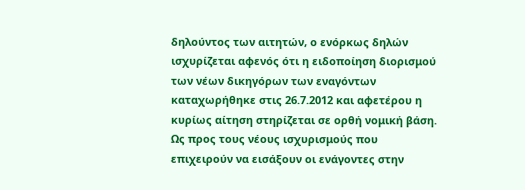δηλούντος των αιτητών, ο ενόρκως δηλών ισχυρίζεται αφενός ότι η ειδοποίηση διορισμού των νέων δικηγόρων των εναγόντων καταχωρήθηκε στις 26.7.2012 και αφετέρου η κυρίως αίτηση στηρίζεται σε ορθή νομική βάση. Ως προς τους νέους ισχυρισμούς που επιχειρούν να εισάξουν οι ενάγοντες στην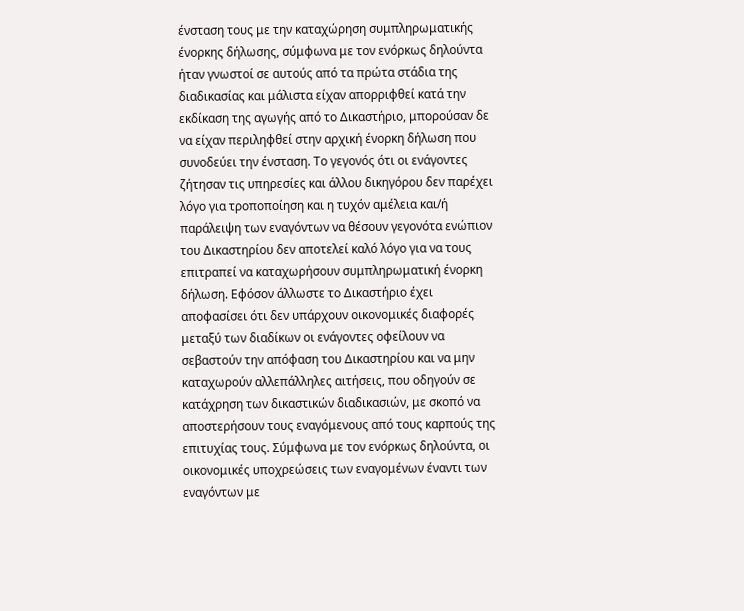ένσταση τους με την καταχώρηση συμπληρωματικής ένορκης δήλωσης, σύμφωνα με τον ενόρκως δηλούντα ήταν γνωστοί σε αυτούς από τα πρώτα στάδια της διαδικασίας και μάλιστα είχαν απορριφθεί κατά την εκδίκαση της αγωγής από το Δικαστήριο, μπορούσαν δε να είχαν περιληφθεί στην αρχική ένορκη δήλωση που συνοδεύει την ένσταση. Το γεγονός ότι οι ενάγοντες ζήτησαν τις υπηρεσίες και άλλου δικηγόρου δεν παρέχει λόγο για τροποποίηση και η τυχόν αμέλεια και/ή παράλειψη των εναγόντων να θέσουν γεγονότα ενώπιον του Δικαστηρίου δεν αποτελεί καλό λόγο για να τους επιτραπεί να καταχωρήσουν συμπληρωματική ένορκη δήλωση. Εφόσον άλλωστε το Δικαστήριο έχει αποφασίσει ότι δεν υπάρχουν οικονομικές διαφορές μεταξύ των διαδίκων οι ενάγοντες οφείλουν να σεβαστούν την απόφαση του Δικαστηρίου και να μην καταχωρούν αλλεπάλληλες αιτήσεις, που οδηγούν σε κατάχρηση των δικαστικών διαδικασιών, με σκοπό να αποστερήσουν τους εναγόμενους από τους καρπούς της επιτυχίας τους. Σύμφωνα με τον ενόρκως δηλούντα, οι οικονομικές υποχρεώσεις των εναγομένων έναντι των εναγόντων με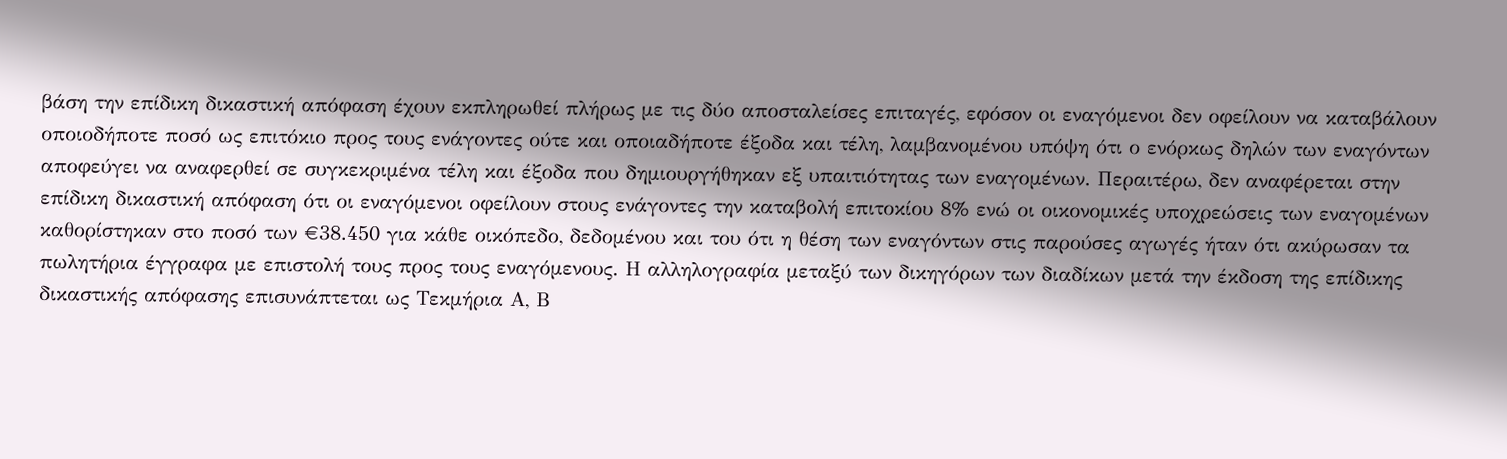βάση την επίδικη δικαστική απόφαση έχουν εκπληρωθεί πλήρως με τις δύο αποσταλείσες επιταγές, εφόσον οι εναγόμενοι δεν οφείλουν να καταβάλουν οποιοδήποτε ποσό ως επιτόκιο προς τους ενάγοντες ούτε και οποιαδήποτε έξοδα και τέλη, λαμβανομένου υπόψη ότι ο ενόρκως δηλών των εναγόντων αποφεύγει να αναφερθεί σε συγκεκριμένα τέλη και έξοδα που δημιουργήθηκαν εξ υπαιτιότητας των εναγομένων. Περαιτέρω, δεν αναφέρεται στην επίδικη δικαστική απόφαση ότι οι εναγόμενοι οφείλουν στους ενάγοντες την καταβολή επιτοκίου 8% ενώ οι οικονομικές υποχρεώσεις των εναγομένων καθορίστηκαν στο ποσό των €38.450 για κάθε οικόπεδο, δεδομένου και του ότι η θέση των εναγόντων στις παρούσες αγωγές ήταν ότι ακύρωσαν τα πωλητήρια έγγραφα με επιστολή τους προς τους εναγόμενους. Η αλληλογραφία μεταξύ των δικηγόρων των διαδίκων μετά την έκδοση της επίδικης δικαστικής απόφασης επισυνάπτεται ως Τεκμήρια Α, Β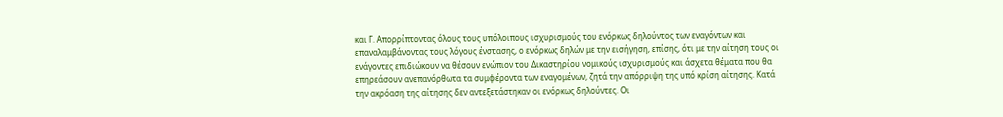και Γ. Απορρίπτοντας όλους τους υπόλοιπους ισχυρισμούς του ενόρκως δηλούντος των εναγόντων και επαναλαμβάνοντας τους λόγους ένστασης, ο ενόρκως δηλών με την εισήγηση, επίσης, ότι με την αίτηση τους οι ενάγοντες επιδιώκουν να θέσουν ενώπιον του Δικαστηρίου νομικούς ισχυρισμούς και άσχετα θέματα που θα επηρεάσουν ανεπανόρθωτα τα συμφέροντα των εναγομένων, ζητά την απόρριψη της υπό κρίση αίτησης. Κατά την ακρόαση της αίτησης δεν αντεξετάστηκαν οι ενόρκως δηλούντες. Οι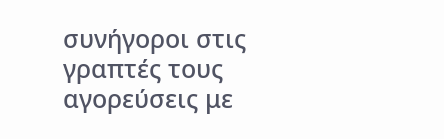συνήγοροι στις γραπτές τους αγορεύσεις με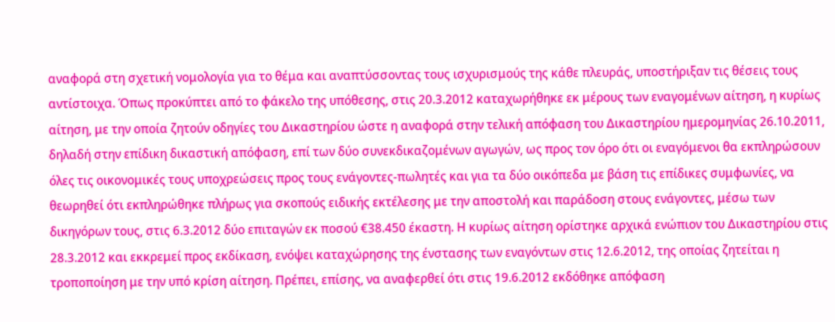αναφορά στη σχετική νομολογία για το θέμα και αναπτύσσοντας τους ισχυρισμούς της κάθε πλευράς, υποστήριξαν τις θέσεις τους αντίστοιχα. Όπως προκύπτει από το φάκελο της υπόθεσης, στις 20.3.2012 καταχωρήθηκε εκ μέρους των εναγομένων αίτηση, η κυρίως αίτηση, με την οποία ζητούν οδηγίες του Δικαστηρίου ώστε η αναφορά στην τελική απόφαση του Δικαστηρίου ημερομηνίας 26.10.2011, δηλαδή στην επίδικη δικαστική απόφαση, επί των δύο συνεκδικαζομένων αγωγών, ως προς τον όρο ότι οι εναγόμενοι θα εκπληρώσουν όλες τις οικονομικές τους υποχρεώσεις προς τους ενάγοντες-πωλητές και για τα δύο οικόπεδα με βάση τις επίδικες συμφωνίες, να θεωρηθεί ότι εκπληρώθηκε πλήρως για σκοπούς ειδικής εκτέλεσης με την αποστολή και παράδοση στους ενάγοντες, μέσω των δικηγόρων τους, στις 6.3.2012 δύο επιταγών εκ ποσού €38.450 έκαστη. Η κυρίως αίτηση ορίστηκε αρχικά ενώπιον του Δικαστηρίου στις 28.3.2012 και εκκρεμεί προς εκδίκαση, ενόψει καταχώρησης της ένστασης των εναγόντων στις 12.6.2012, της οποίας ζητείται η τροποποίηση με την υπό κρίση αίτηση. Πρέπει, επίσης, να αναφερθεί ότι στις 19.6.2012 εκδόθηκε απόφαση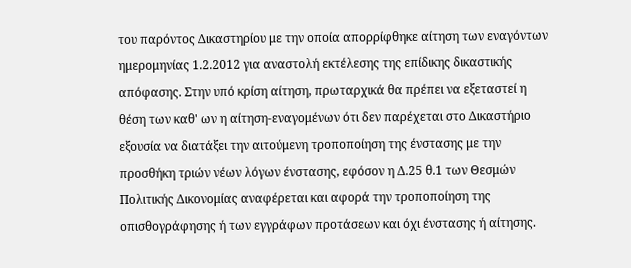του παρόντος Δικαστηρίου με την οποία απορρίφθηκε αίτηση των εναγόντων ημερομηνίας 1.2.2012 για αναστολή εκτέλεσης της επίδικης δικαστικής απόφασης. Στην υπό κρίση αίτηση, πρωταρχικά θα πρέπει να εξεταστεί η θέση των καθ' ων η αίτηση-εναγομένων ότι δεν παρέχεται στο Δικαστήριο εξουσία να διατάξει την αιτούμενη τροποποίηση της ένστασης με την προσθήκη τριών νέων λόγων ένστασης, εφόσον η Δ.25 θ.1 των Θεσμών Πολιτικής Δικονομίας αναφέρεται και αφορά την τροποποίηση της οπισθογράφησης ή των εγγράφων προτάσεων και όχι ένστασης ή αίτησης.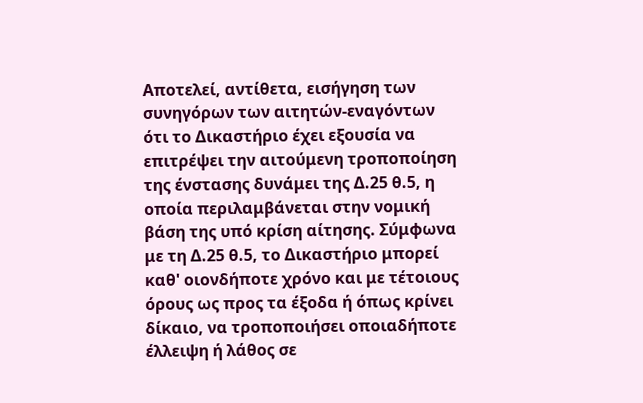Αποτελεί, αντίθετα, εισήγηση των συνηγόρων των αιτητών-εναγόντων ότι το Δικαστήριο έχει εξουσία να επιτρέψει την αιτούμενη τροποποίηση της ένστασης δυνάμει της Δ.25 θ.5, η οποία περιλαμβάνεται στην νομική βάση της υπό κρίση αίτησης. Σύμφωνα με τη Δ.25 θ.5, το Δικαστήριο μπορεί καθ' οιονδήποτε χρόνο και με τέτοιους όρους ως προς τα έξοδα ή όπως κρίνει δίκαιο, να τροποποιήσει οποιαδήποτε έλλειψη ή λάθος σε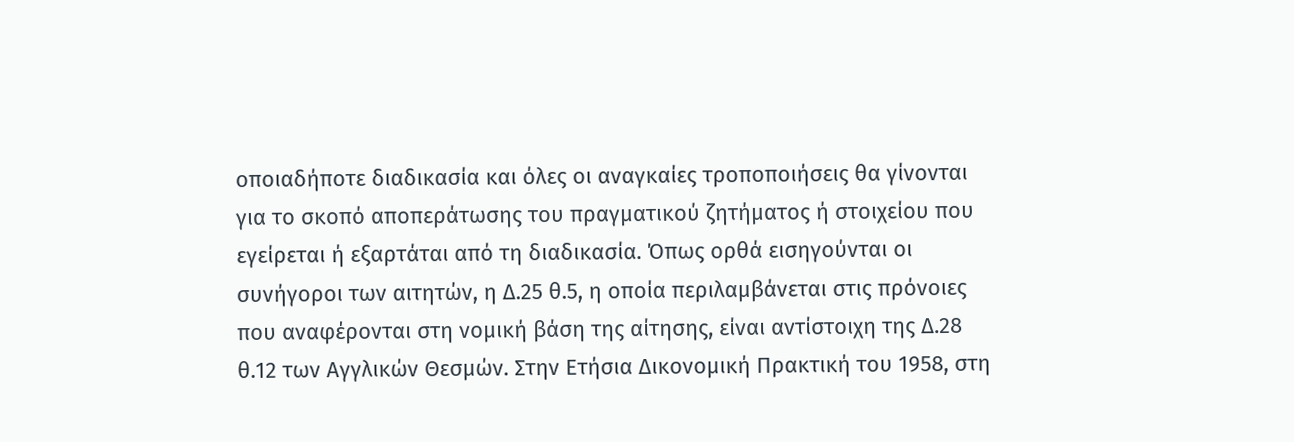οποιαδήποτε διαδικασία και όλες οι αναγκαίες τροποποιήσεις θα γίνονται για το σκοπό αποπεράτωσης του πραγματικού ζητήματος ή στοιχείου που εγείρεται ή εξαρτάται από τη διαδικασία. Όπως ορθά εισηγούνται οι συνήγοροι των αιτητών, η Δ.25 θ.5, η οποία περιλαμβάνεται στις πρόνοιες που αναφέρονται στη νομική βάση της αίτησης, είναι αντίστοιχη της Δ.28 θ.12 των Αγγλικών Θεσμών. Στην Ετήσια Δικονομική Πρακτική του 1958, στη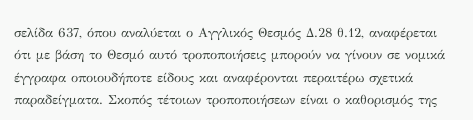σελίδα 637, όπου αναλύεται ο Αγγλικός Θεσμός Δ.28 θ.12, αναφέρεται ότι με βάση το Θεσμό αυτό τροποποιήσεις μπορούν να γίνουν σε νομικά έγγραφα οποιουδήποτε είδους και αναφέρονται περαιτέρω σχετικά παραδείγματα. Σκοπός τέτοιων τροποποιήσεων είναι ο καθορισμός της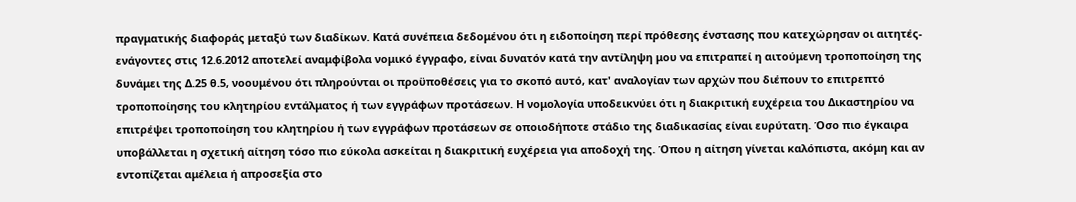πραγματικής διαφοράς μεταξύ των διαδίκων. Κατά συνέπεια δεδομένου ότι η ειδοποίηση περί πρόθεσης ένστασης που κατεχώρησαν οι αιτητές-ενάγοντες στις 12.6.2012 αποτελεί αναμφίβολα νομικό έγγραφο, είναι δυνατόν κατά την αντίληψη μου να επιτραπεί η αιτούμενη τροποποίηση της δυνάμει της Δ.25 θ.5, νοουμένου ότι πληρούνται οι προϋποθέσεις για το σκοπό αυτό, κατ' αναλογίαν των αρχών που διέπουν το επιτρεπτό τροποποίησης του κλητηρίου εντάλματος ή των εγγράφων προτάσεων. Η νομολογία υποδεικνύει ότι η διακριτική ευχέρεια του Δικαστηρίου να επιτρέψει τροποποίηση του κλητηρίου ή των εγγράφων προτάσεων σε οποιοδήποτε στάδιο της διαδικασίας είναι ευρύτατη. Όσο πιο έγκαιρα υποβάλλεται η σχετική αίτηση τόσο πιο εύκολα ασκείται η διακριτική ευχέρεια για αποδοχή της. Όπου η αίτηση γίνεται καλόπιστα, ακόμη και αν εντοπίζεται αμέλεια ή απροσεξία στο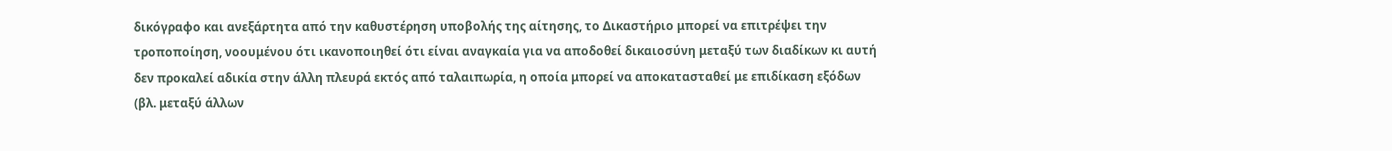δικόγραφο και ανεξάρτητα από την καθυστέρηση υποβολής της αίτησης, το Δικαστήριο μπορεί να επιτρέψει την τροποποίηση, νοουμένου ότι ικανοποιηθεί ότι είναι αναγκαία για να αποδοθεί δικαιοσύνη μεταξύ των διαδίκων κι αυτή δεν προκαλεί αδικία στην άλλη πλευρά εκτός από ταλαιπωρία, η οποία μπορεί να αποκατασταθεί με επιδίκαση εξόδων (βλ. μεταξύ άλλων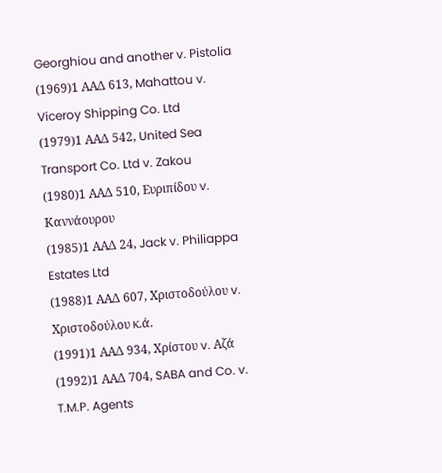Georghiou and another v. Pistolia
(1969)1 ΑΑΔ 613, Mahattou v. Viceroy Shipping Co. Ltd
(1979)1 ΑΑΔ 542, United Sea Transport Co. Ltd v. Zakou
(1980)1 ΑΑΔ 510, Ευριπίδου v. Καννάουρου
(1985)1 ΑΑΔ 24, Jack v. Philiappa Estates Ltd
(1988)1 ΑΑΔ 607, Χριστοδούλου v. Χριστοδούλου κ.ά.
(1991)1 ΑΑΔ 934, Χρίστου v. Αζά
(1992)1 ΑΑΔ 704, SABA and Co. v. T.M.P. Agents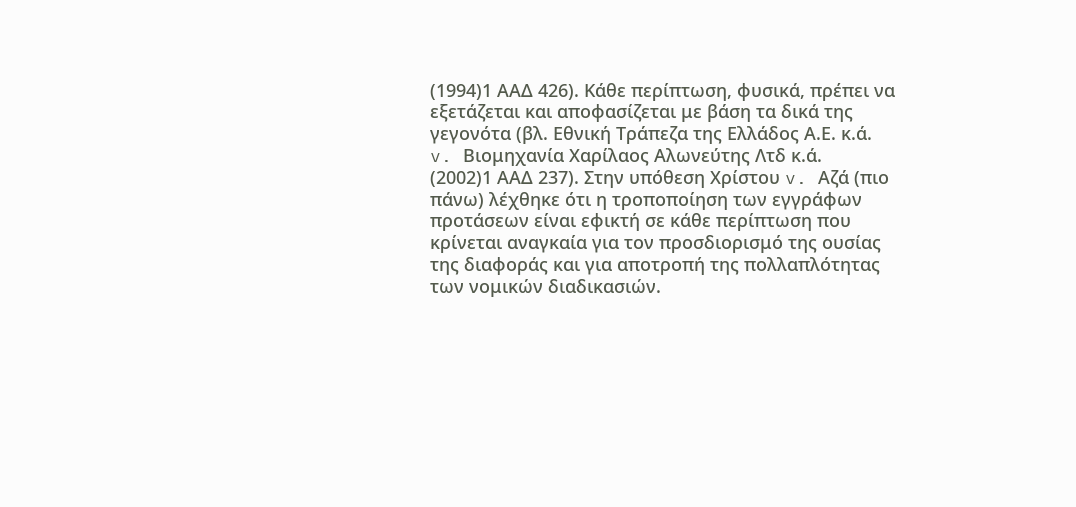(1994)1 ΑΑΔ 426). Κάθε περίπτωση, φυσικά, πρέπει να εξετάζεται και αποφασίζεται με βάση τα δικά της γεγονότα (βλ. Εθνική Τράπεζα της Ελλάδος Α.Ε. κ.ά. v. Βιομηχανία Χαρίλαος Αλωνεύτης Λτδ κ.ά.
(2002)1 ΑΑΔ 237). Στην υπόθεση Χρίστου v. Αζά (πιο πάνω) λέχθηκε ότι η τροποποίηση των εγγράφων προτάσεων είναι εφικτή σε κάθε περίπτωση που κρίνεται αναγκαία για τον προσδιορισμό της ουσίας της διαφοράς και για αποτροπή της πολλαπλότητας των νομικών διαδικασιών.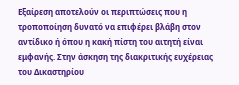Εξαίρεση αποτελούν οι περιπτώσεις που η τροποποίηση δυνατό να επιφέρει βλάβη στον αντίδικο ή όπου η κακή πίστη του αιτητή είναι εμφανής. Στην άσκηση της διακριτικής ευχέρειας του Δικαστηρίου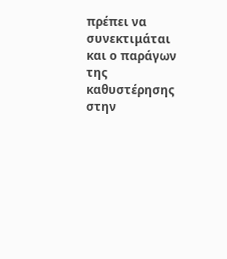πρέπει να συνεκτιμάται και ο παράγων της καθυστέρησης στην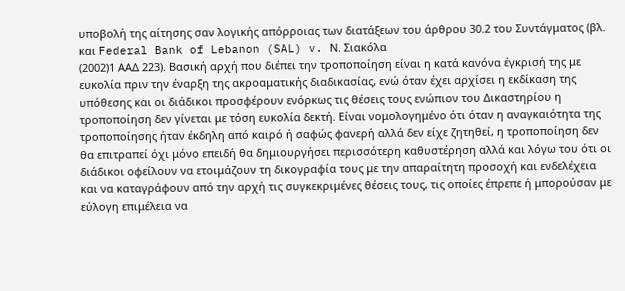υποβολή της αίτησης σαν λογικής απόρροιας των διατάξεων του άρθρου 30.2 του Συντάγματος (βλ. και Federal Bank of Lebanon (SAL) v. Ν. Σιακόλα
(2002)1 ΑΑΔ 223). Βασική αρχή που διέπει την τροποποίηση είναι η κατά κανόνα έγκρισή της με ευκολία πριν την έναρξη της ακροαματικής διαδικασίας, ενώ όταν έχει αρχίσει η εκδίκαση της υπόθεσης και οι διάδικοι προσφέρουν ενόρκως τις θέσεις τους ενώπιον του Δικαστηρίου η τροποποίηση δεν γίνεται με τόση ευκολία δεκτή. Είναι νομολογημένο ότι όταν η αναγκαιότητα της τροποποίησης ήταν έκδηλη από καιρό ή σαφώς φανερή αλλά δεν είχε ζητηθεί, η τροποποίηση δεν θα επιτραπεί όχι μόνο επειδή θα δημιουργήσει περισσότερη καθυστέρηση αλλά και λόγω του ότι οι διάδικοι οφείλουν να ετοιμάζουν τη δικογραφία τους με την απαραίτητη προσοχή και ενδελέχεια και να καταγράφουν από την αρχή τις συγκεκριμένες θέσεις τους, τις οποίες έπρεπε ή μπορούσαν με εύλογη επιμέλεια να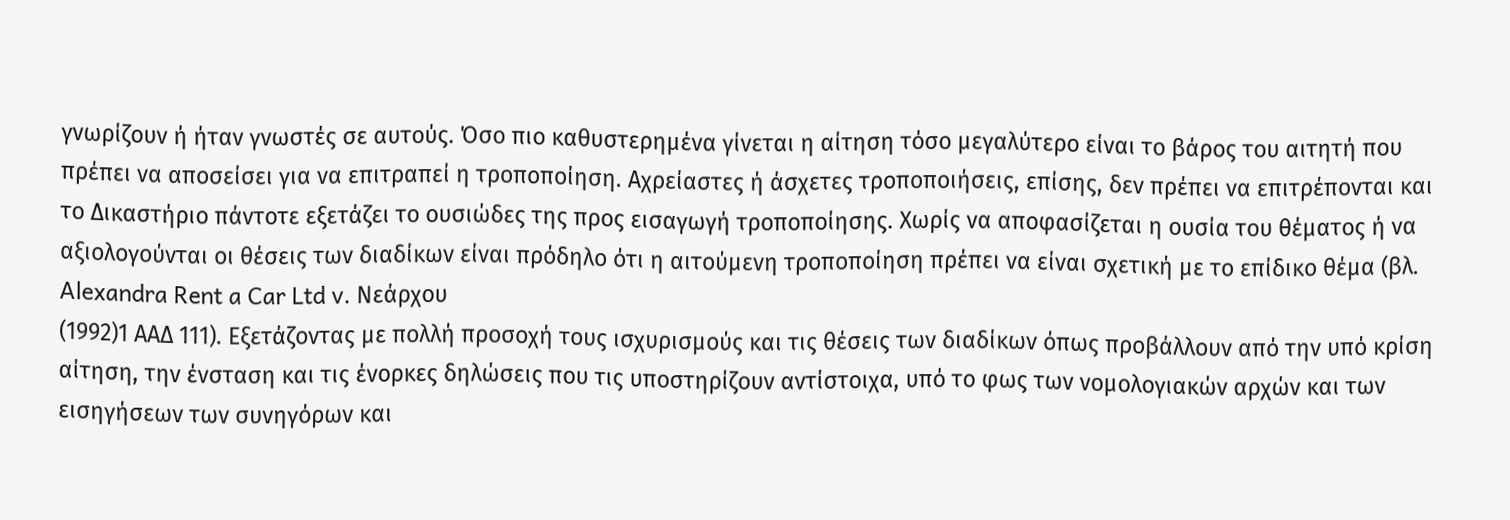γνωρίζουν ή ήταν γνωστές σε αυτούς. Όσο πιο καθυστερημένα γίνεται η αίτηση τόσο μεγαλύτερο είναι το βάρος του αιτητή που πρέπει να αποσείσει για να επιτραπεί η τροποποίηση. Αχρείαστες ή άσχετες τροποποιήσεις, επίσης, δεν πρέπει να επιτρέπονται και το Δικαστήριο πάντοτε εξετάζει το ουσιώδες της προς εισαγωγή τροποποίησης. Χωρίς να αποφασίζεται η ουσία του θέματος ή να αξιολογούνται οι θέσεις των διαδίκων είναι πρόδηλο ότι η αιτούμενη τροποποίηση πρέπει να είναι σχετική με το επίδικο θέμα (βλ. Alexandra Rent a Car Ltd v. Νεάρχου
(1992)1 ΑΑΔ 111). Εξετάζοντας με πολλή προσοχή τους ισχυρισμούς και τις θέσεις των διαδίκων όπως προβάλλουν από την υπό κρίση αίτηση, την ένσταση και τις ένορκες δηλώσεις που τις υποστηρίζουν αντίστοιχα, υπό το φως των νομολογιακών αρχών και των εισηγήσεων των συνηγόρων και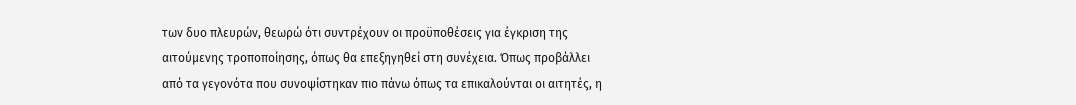των δυο πλευρών, θεωρώ ότι συντρέχουν οι προϋποθέσεις για έγκριση της αιτούμενης τροποποίησης, όπως θα επεξηγηθεί στη συνέχεια. Όπως προβάλλει από τα γεγονότα που συνοψίστηκαν πιο πάνω όπως τα επικαλούνται οι αιτητές, η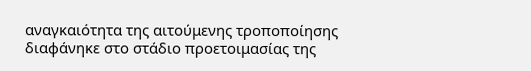αναγκαιότητα της αιτούμενης τροποποίησης διαφάνηκε στο στάδιο προετοιμασίας της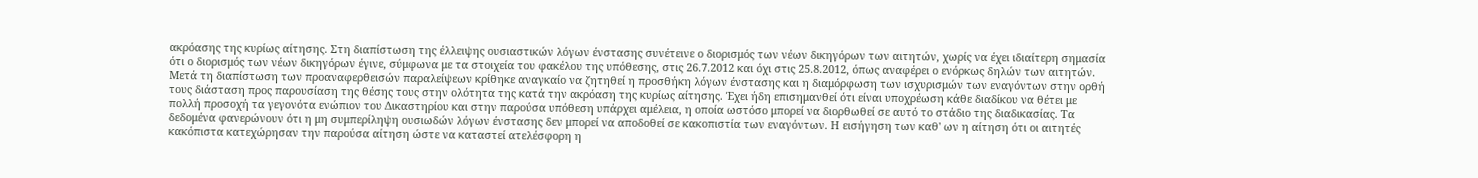ακρόασης της κυρίως αίτησης. Στη διαπίστωση της έλλειψης ουσιαστικών λόγων ένστασης συνέτεινε ο διορισμός των νέων δικηγόρων των αιτητών, χωρίς να έχει ιδιαίτερη σημασία ότι ο διορισμός των νέων δικηγόρων έγινε, σύμφωνα με τα στοιχεία του φακέλου της υπόθεσης, στις 26.7.2012 και όχι στις 25.8.2012, όπως αναφέρει ο ενόρκως δηλών των αιτητών. Μετά τη διαπίστωση των προαναφερθεισών παραλείψεων κρίθηκε αναγκαίο να ζητηθεί η προσθήκη λόγων ένστασης και η διαμόρφωση των ισχυρισμών των εναγόντων στην ορθή τους διάσταση προς παρουσίαση της θέσης τους στην ολότητα της κατά την ακρόαση της κυρίως αίτησης. Έχει ήδη επισημανθεί ότι είναι υποχρέωση κάθε διαδίκου να θέτει με πολλή προσοχή τα γεγονότα ενώπιον του Δικαστηρίου και στην παρούσα υπόθεση υπάρχει αμέλεια, η οποία ωστόσο μπορεί να διορθωθεί σε αυτό το στάδιο της διαδικασίας. Τα δεδομένα φανερώνουν ότι η μη συμπερίληψη ουσιωδών λόγων ένστασης δεν μπορεί να αποδοθεί σε κακοπιστία των εναγόντων. Η εισήγηση των καθ' ων η αίτηση ότι οι αιτητές κακόπιστα κατεχώρησαν την παρούσα αίτηση ώστε να καταστεί ατελέσφορη η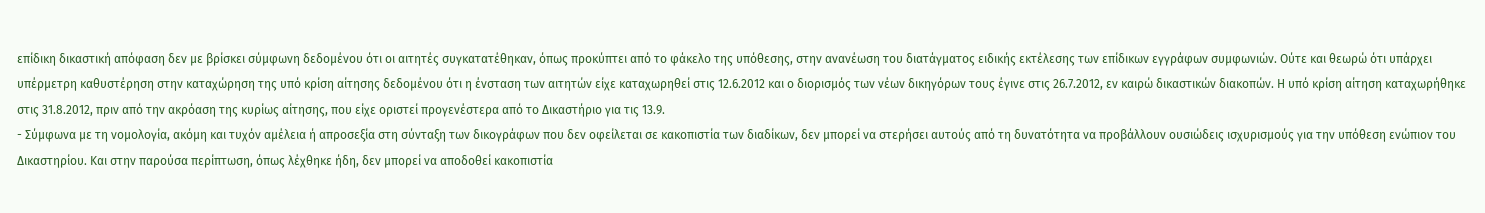επίδικη δικαστική απόφαση δεν με βρίσκει σύμφωνη δεδομένου ότι οι αιτητές συγκατατέθηκαν, όπως προκύπτει από το φάκελο της υπόθεσης, στην ανανέωση του διατάγματος ειδικής εκτέλεσης των επίδικων εγγράφων συμφωνιών. Ούτε και θεωρώ ότι υπάρχει υπέρμετρη καθυστέρηση στην καταχώρηση της υπό κρίση αίτησης δεδομένου ότι η ένσταση των αιτητών είχε καταχωρηθεί στις 12.6.2012 και ο διορισμός των νέων δικηγόρων τους έγινε στις 26.7.2012, εν καιρώ δικαστικών διακοπών. Η υπό κρίση αίτηση καταχωρήθηκε στις 31.8.2012, πριν από την ακρόαση της κυρίως αίτησης, που είχε οριστεί προγενέστερα από το Δικαστήριο για τις 13.9.
- Σύμφωνα με τη νομολογία, ακόμη και τυχόν αμέλεια ή απροσεξία στη σύνταξη των δικογράφων που δεν οφείλεται σε κακοπιστία των διαδίκων, δεν μπορεί να στερήσει αυτούς από τη δυνατότητα να προβάλλουν ουσιώδεις ισχυρισμούς για την υπόθεση ενώπιον του Δικαστηρίου. Και στην παρούσα περίπτωση, όπως λέχθηκε ήδη, δεν μπορεί να αποδοθεί κακοπιστία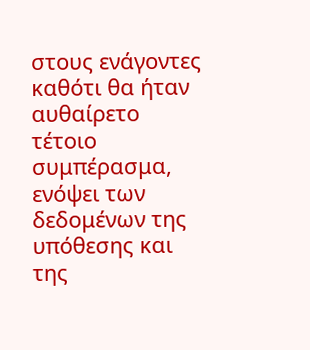στους ενάγοντες καθότι θα ήταν αυθαίρετο τέτοιο συμπέρασμα, ενόψει των δεδομένων της υπόθεσης και της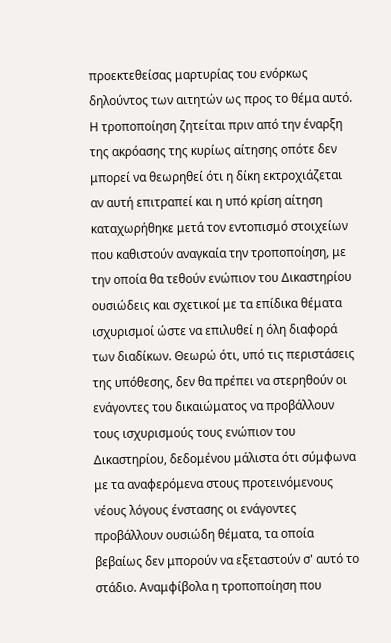προεκτεθείσας μαρτυρίας του ενόρκως δηλούντος των αιτητών ως προς το θέμα αυτό. Η τροποποίηση ζητείται πριν από την έναρξη της ακρόασης της κυρίως αίτησης οπότε δεν μπορεί να θεωρηθεί ότι η δίκη εκτροχιάζεται αν αυτή επιτραπεί και η υπό κρίση αίτηση καταχωρήθηκε μετά τον εντοπισμό στοιχείων που καθιστούν αναγκαία την τροποποίηση, με την οποία θα τεθούν ενώπιον του Δικαστηρίου ουσιώδεις και σχετικοί με τα επίδικα θέματα ισχυρισμοί ώστε να επιλυθεί η όλη διαφορά των διαδίκων. Θεωρώ ότι, υπό τις περιστάσεις της υπόθεσης, δεν θα πρέπει να στερηθούν οι ενάγοντες του δικαιώματος να προβάλλουν τους ισχυρισμούς τους ενώπιον του Δικαστηρίου, δεδομένου μάλιστα ότι σύμφωνα με τα αναφερόμενα στους προτεινόμενους νέους λόγους ένστασης οι ενάγοντες προβάλλουν ουσιώδη θέματα, τα οποία βεβαίως δεν μπορούν να εξεταστούν σ' αυτό το στάδιο. Αναμφίβολα η τροποποίηση που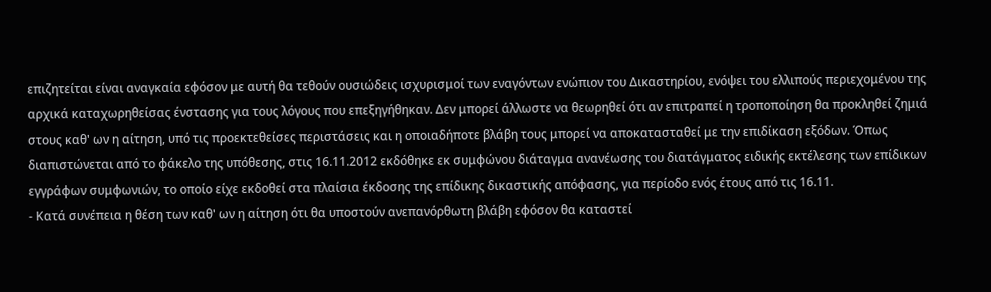επιζητείται είναι αναγκαία εφόσον με αυτή θα τεθούν ουσιώδεις ισχυρισμοί των εναγόντων ενώπιον του Δικαστηρίου, ενόψει του ελλιπούς περιεχομένου της αρχικά καταχωρηθείσας ένστασης για τους λόγους που επεξηγήθηκαν. Δεν μπορεί άλλωστε να θεωρηθεί ότι αν επιτραπεί η τροποποίηση θα προκληθεί ζημιά στους καθ' ων η αίτηση, υπό τις προεκτεθείσες περιστάσεις και η οποιαδήποτε βλάβη τους μπορεί να αποκατασταθεί με την επιδίκαση εξόδων. Όπως διαπιστώνεται από το φάκελο της υπόθεσης, στις 16.11.2012 εκδόθηκε εκ συμφώνου διάταγμα ανανέωσης του διατάγματος ειδικής εκτέλεσης των επίδικων εγγράφων συμφωνιών, το οποίο είχε εκδοθεί στα πλαίσια έκδοσης της επίδικης δικαστικής απόφασης, για περίοδο ενός έτους από τις 16.11.
- Κατά συνέπεια η θέση των καθ' ων η αίτηση ότι θα υποστούν ανεπανόρθωτη βλάβη εφόσον θα καταστεί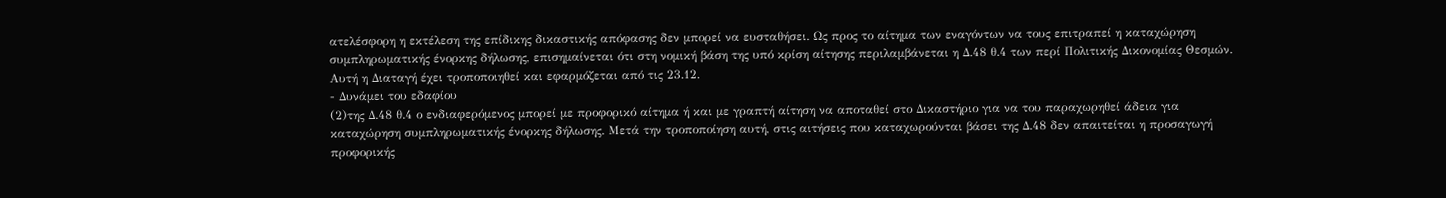ατελέσφορη η εκτέλεση της επίδικης δικαστικής απόφασης δεν μπορεί να ευσταθήσει. Ως προς το αίτημα των εναγόντων να τους επιτραπεί η καταχώρηση συμπληρωματικής ένορκης δήλωσης, επισημαίνεται ότι στη νομική βάση της υπό κρίση αίτησης περιλαμβάνεται η Δ.48 θ.4 των περί Πολιτικής Δικονομίας Θεσμών. Αυτή η Διαταγή έχει τροποποιηθεί και εφαρμόζεται από τις 23.12.
- Δυνάμει του εδαφίου
(2)της Δ.48 θ.4 ο ενδιαφερόμενος μπορεί με προφορικό αίτημα ή και με γραπτή αίτηση να αποταθεί στο Δικαστήριο για να του παραχωρηθεί άδεια για καταχώρηση συμπληρωματικής ένορκης δήλωσης. Μετά την τροποποίηση αυτή, στις αιτήσεις που καταχωρούνται βάσει της Δ.48 δεν απαιτείται η προσαγωγή προφορικής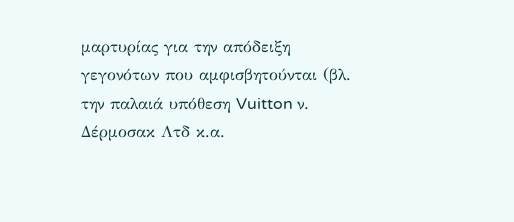μαρτυρίας για την απόδειξη γεγονότων που αμφισβητούνται (βλ. την παλαιά υπόθεση Vuitton ν. Δέρμοσακ Λτδ κ.α.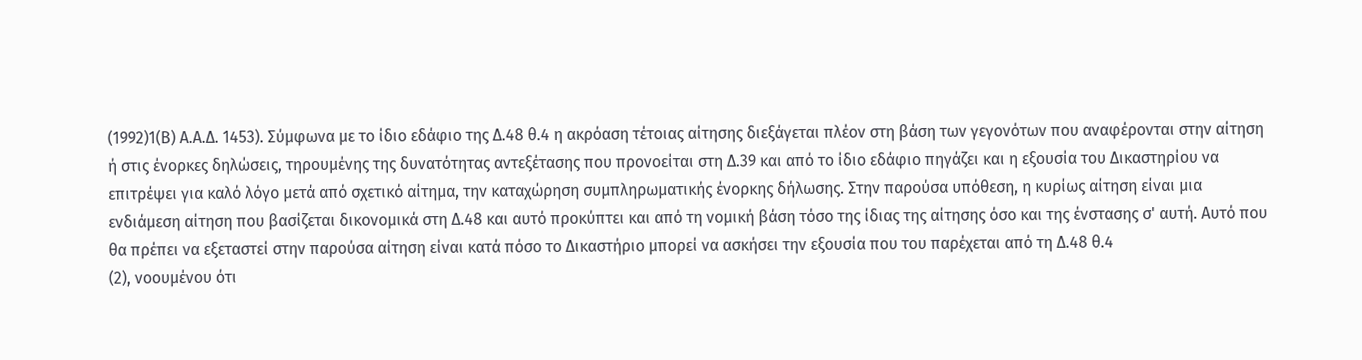(1992)1(Β) Α.Α.Δ. 1453). Σύμφωνα με το ίδιο εδάφιο της Δ.48 θ.4 η ακρόαση τέτοιας αίτησης διεξάγεται πλέον στη βάση των γεγονότων που αναφέρονται στην αίτηση ή στις ένορκες δηλώσεις, τηρουμένης της δυνατότητας αντεξέτασης που προνοείται στη Δ.39 και από το ίδιο εδάφιο πηγάζει και η εξουσία του Δικαστηρίου να επιτρέψει για καλό λόγο μετά από σχετικό αίτημα, την καταχώρηση συμπληρωματικής ένορκης δήλωσης. Στην παρούσα υπόθεση, η κυρίως αίτηση είναι μια ενδιάμεση αίτηση που βασίζεται δικονομικά στη Δ.48 και αυτό προκύπτει και από τη νομική βάση τόσο της ίδιας της αίτησης όσο και της ένστασης σ' αυτή. Αυτό που θα πρέπει να εξεταστεί στην παρούσα αίτηση είναι κατά πόσο το Δικαστήριο μπορεί να ασκήσει την εξουσία που του παρέχεται από τη Δ.48 θ.4
(2), νοουμένου ότι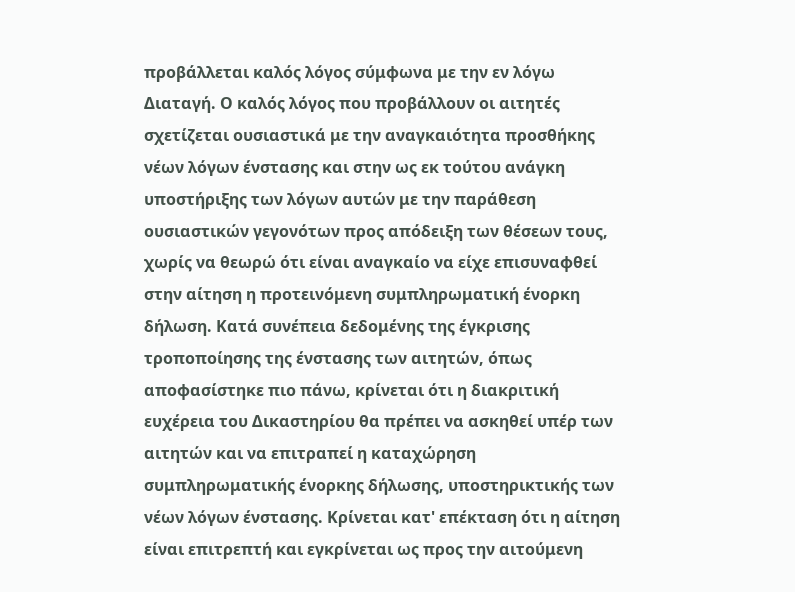προβάλλεται καλός λόγος σύμφωνα με την εν λόγω Διαταγή. Ο καλός λόγος που προβάλλουν οι αιτητές σχετίζεται ουσιαστικά με την αναγκαιότητα προσθήκης νέων λόγων ένστασης και στην ως εκ τούτου ανάγκη υποστήριξης των λόγων αυτών με την παράθεση ουσιαστικών γεγονότων προς απόδειξη των θέσεων τους, χωρίς να θεωρώ ότι είναι αναγκαίο να είχε επισυναφθεί στην αίτηση η προτεινόμενη συμπληρωματική ένορκη δήλωση. Κατά συνέπεια δεδομένης της έγκρισης τροποποίησης της ένστασης των αιτητών, όπως αποφασίστηκε πιο πάνω, κρίνεται ότι η διακριτική ευχέρεια του Δικαστηρίου θα πρέπει να ασκηθεί υπέρ των αιτητών και να επιτραπεί η καταχώρηση συμπληρωματικής ένορκης δήλωσης, υποστηρικτικής των νέων λόγων ένστασης. Κρίνεται κατ' επέκταση ότι η αίτηση είναι επιτρεπτή και εγκρίνεται ως προς την αιτούμενη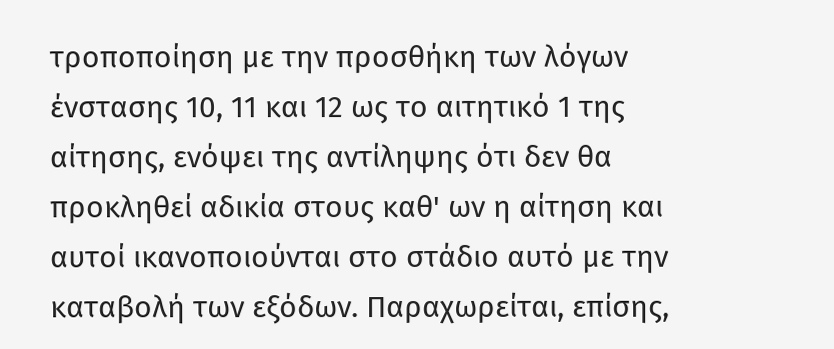τροποποίηση με την προσθήκη των λόγων ένστασης 10, 11 και 12 ως το αιτητικό 1 της αίτησης, ενόψει της αντίληψης ότι δεν θα προκληθεί αδικία στους καθ' ων η αίτηση και αυτοί ικανοποιούνται στο στάδιο αυτό με την καταβολή των εξόδων. Παραχωρείται, επίσης,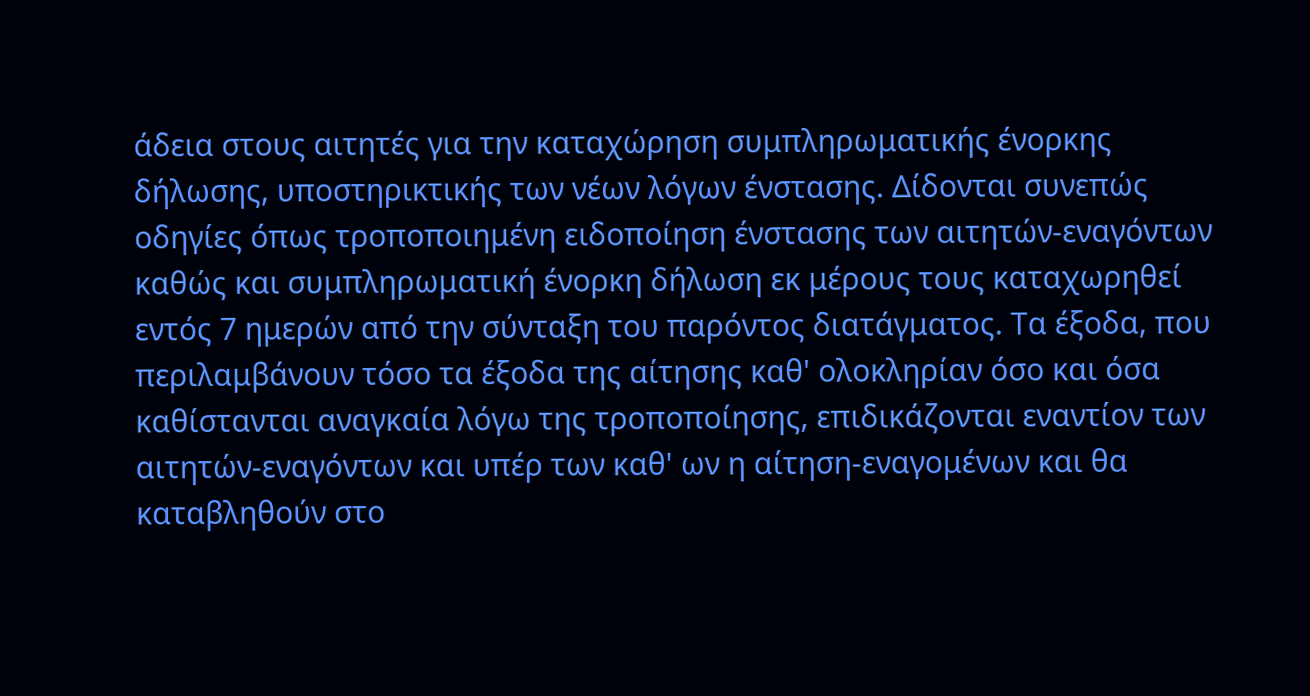άδεια στους αιτητές για την καταχώρηση συμπληρωματικής ένορκης δήλωσης, υποστηρικτικής των νέων λόγων ένστασης. Δίδονται συνεπώς οδηγίες όπως τροποποιημένη ειδοποίηση ένστασης των αιτητών-εναγόντων καθώς και συμπληρωματική ένορκη δήλωση εκ μέρους τους καταχωρηθεί εντός 7 ημερών από την σύνταξη του παρόντος διατάγματος. Τα έξοδα, που περιλαμβάνουν τόσο τα έξοδα της αίτησης καθ' ολοκληρίαν όσο και όσα καθίστανται αναγκαία λόγω της τροποποίησης, επιδικάζονται εναντίον των αιτητών-εναγόντων και υπέρ των καθ' ων η αίτηση-εναγομένων και θα καταβληθούν στο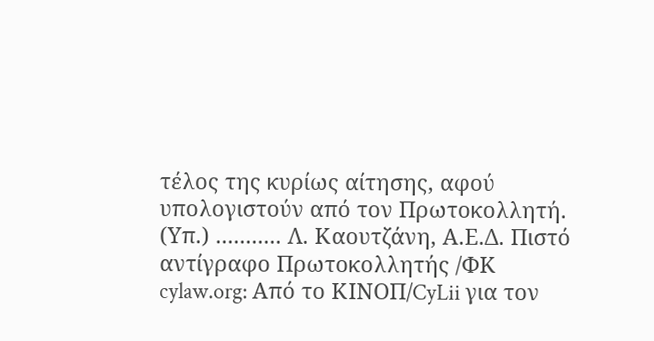τέλος της κυρίως αίτησης, αφού υπολογιστούν από τον Πρωτοκολλητή. (Υπ.) ........... Λ. Καουτζάνη, Α.Ε.Δ. Πιστό αντίγραφο Πρωτοκολλητής /ΦΚ cylaw.org: Από το ΚΙΝOΠ/CyLii για τον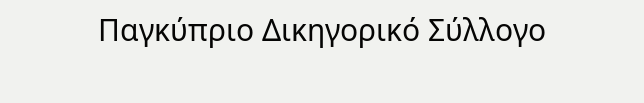Παγκύπριο Δικηγορικό Σύλλογο